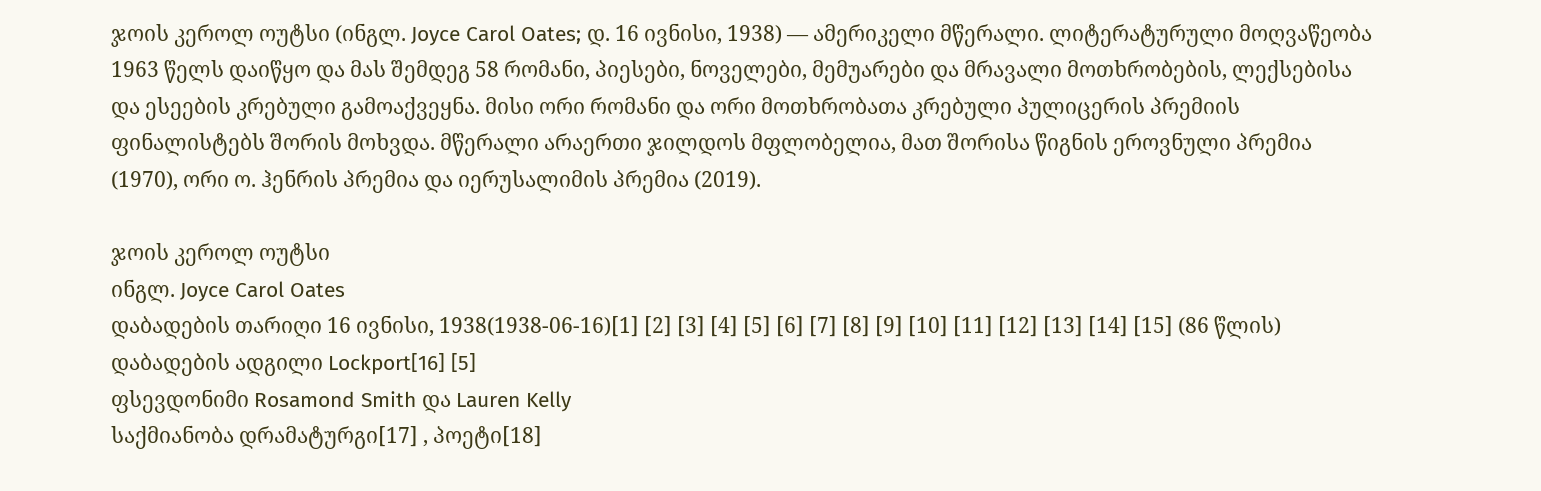ჯოის კეროლ ოუტსი (ინგლ. Joyce Carol Oates; დ. 16 ივნისი, 1938) — ამერიკელი მწერალი. ლიტერატურული მოღვაწეობა 1963 წელს დაიწყო და მას შემდეგ 58 რომანი, პიესები, ნოველები, მემუარები და მრავალი მოთხრობების, ლექსებისა და ესეების კრებული გამოაქვეყნა. მისი ორი რომანი და ორი მოთხრობათა კრებული პულიცერის პრემიის ფინალისტებს შორის მოხვდა. მწერალი არაერთი ჯილდოს მფლობელია, მათ შორისა წიგნის ეროვნული პრემია (1970), ორი ო. ჰენრის პრემია და იერუსალიმის პრემია (2019).

ჯოის კეროლ ოუტსი
ინგლ. Joyce Carol Oates
დაბადების თარიღი 16 ივნისი, 1938(1938-06-16)[1] [2] [3] [4] [5] [6] [7] [8] [9] [10] [11] [12] [13] [14] [15] (86 წლის)
დაბადების ადგილი Lockport[16] [5]
ფსევდონიმი Rosamond Smith და Lauren Kelly
საქმიანობა დრამატურგი[17] , პოეტი[18]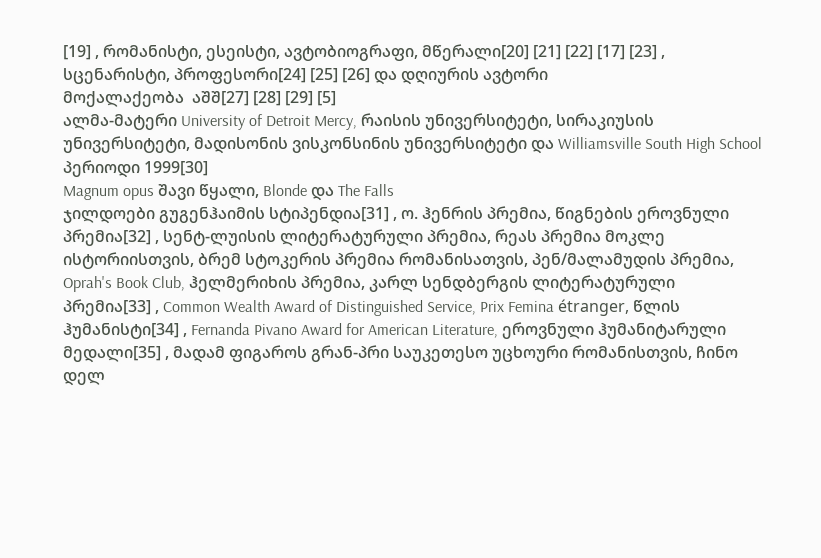[19] , რომანისტი, ესეისტი, ავტობიოგრაფი, მწერალი[20] [21] [22] [17] [23] , სცენარისტი, პროფესორი[24] [25] [26] და დღიურის ავტორი
მოქალაქეობა  აშშ[27] [28] [29] [5]
ალმა-მატერი University of Detroit Mercy, რაისის უნივერსიტეტი, სირაკიუსის უნივერსიტეტი, მადისონის ვისკონსინის უნივერსიტეტი და Williamsville South High School
პერიოდი 1999[30]
Magnum opus შავი წყალი, Blonde და The Falls
ჯილდოები გუგენჰაიმის სტიპენდია[31] , ო. ჰენრის პრემია, წიგნების ეროვნული პრემია[32] , სენტ-ლუისის ლიტერატურული პრემია, რეას პრემია მოკლე ისტორიისთვის, ბრემ სტოკერის პრემია რომანისათვის, პენ/მალამუდის პრემია, Oprah's Book Club, ჰელმერიხის პრემია, კარლ სენდბერგის ლიტერატურული პრემია[33] , Common Wealth Award of Distinguished Service, Prix Femina étranger, წლის ჰუმანისტი[34] , Fernanda Pivano Award for American Literature, ეროვნული ჰუმანიტარული მედალი[35] , მადამ ფიგაროს გრან-პრი საუკეთესო უცხოური რომანისთვის, ჩინო დელ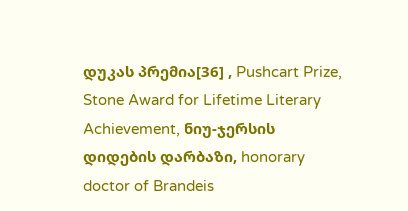დუკას პრემია[36] , Pushcart Prize, Stone Award for Lifetime Literary Achievement, ნიუ-ჯერსის დიდების დარბაზი, honorary doctor of Brandeis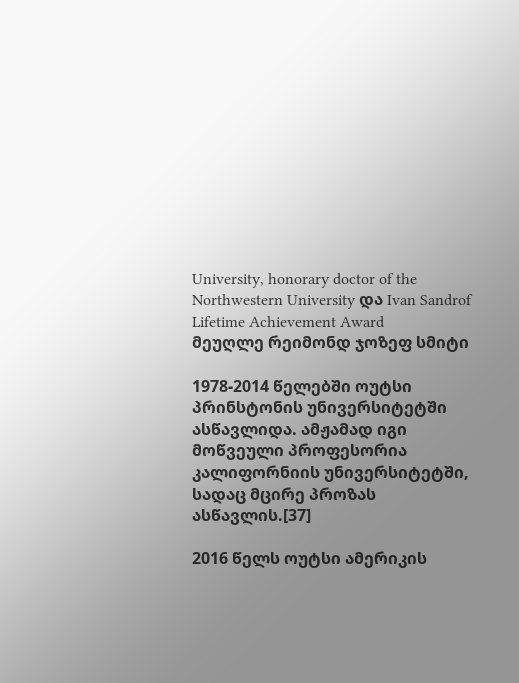University, honorary doctor of the Northwestern University და Ivan Sandrof Lifetime Achievement Award
მეუღლე რეიმონდ ჯოზეფ სმიტი

1978-2014 წელებში ოუტსი პრინსტონის უნივერსიტეტში ასწავლიდა. ამჟამად იგი მოწვეული პროფესორია კალიფორნიის უნივერსიტეტში, სადაც მცირე პროზას ასწავლის.[37]

2016 წელს ოუტსი ამერიკის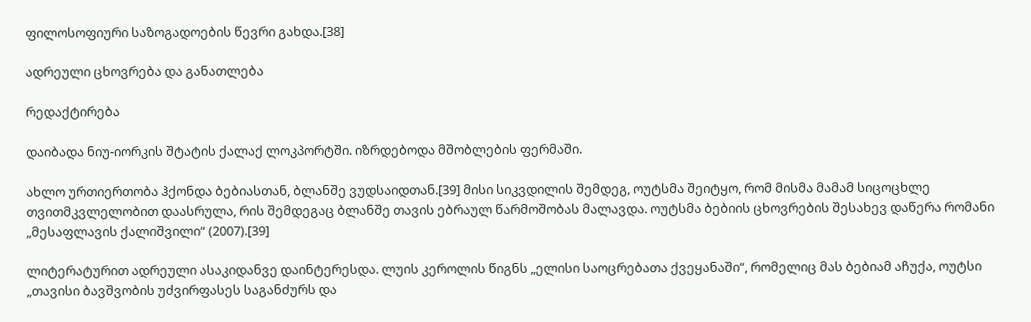ფილოსოფიური საზოგადოების წევრი გახდა.[38]

ადრეული ცხოვრება და განათლება

რედაქტირება

დაიბადა ნიუ-იორკის შტატის ქალაქ ლოკპორტში. იზრდებოდა მშობლების ფერმაში.

ახლო ურთიერთობა ჰქონდა ბებიასთან, ბლანშე ვუდსაიდთან.[39] მისი სიკვდილის შემდეგ, ოუტსმა შეიტყო, რომ მისმა მამამ სიცოცხლე თვითმკვლელობით დაასრულა, რის შემდეგაც ბლანშე თავის ებრაულ წარმოშობას მალავდა. ოუტსმა ბებიის ცხოვრების შესახევ დაწერა რომანი „მესაფლავის ქალიშვილი“ (2007).[39]

ლიტერატურით ადრეული ასაკიდანვე დაინტერესდა. ლუის კეროლის წიგნს „ელისი საოცრებათა ქვეყანაში“, რომელიც მას ბებიამ აჩუქა, ოუტსი „თავისი ბავშვობის უძვირფასეს საგანძურს და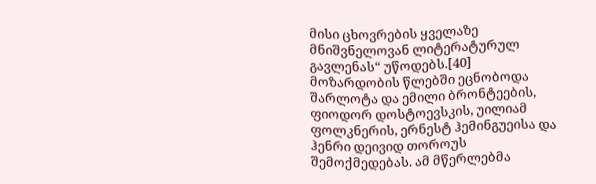მისი ცხოვრების ყველაზე მნიშვნელოვან ლიტერატურულ გავლენას“ უწოდებს.[40] მოზარდობის წლებში ეცნობოდა შარლოტა და ემილი ბრონტეების, ფიოდორ დოსტოევსკის, უილიამ ფოლკნერის, ერნესტ ჰემინგუეისა და ჰენრი დეივიდ თოროუს შემოქმედებას. ამ მწერლებმა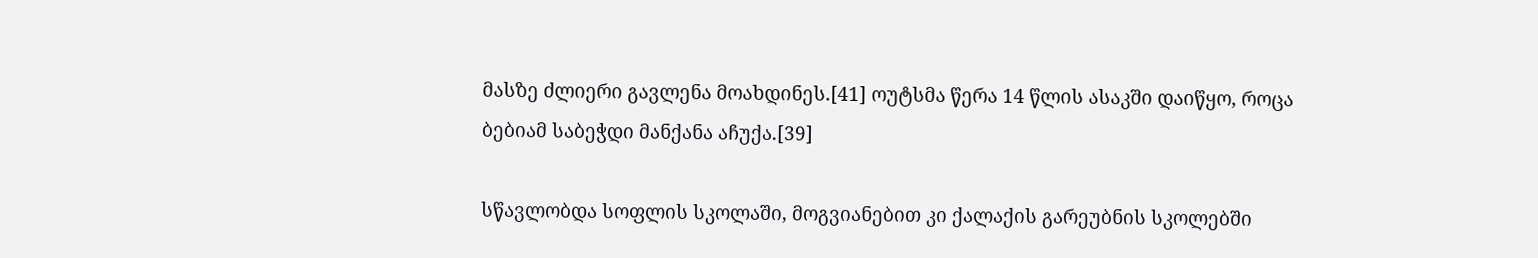მასზე ძლიერი გავლენა მოახდინეს.[41] ოუტსმა წერა 14 წლის ასაკში დაიწყო, როცა ბებიამ საბეჭდი მანქანა აჩუქა.[39]

სწავლობდა სოფლის სკოლაში, მოგვიანებით კი ქალაქის გარეუბნის სკოლებში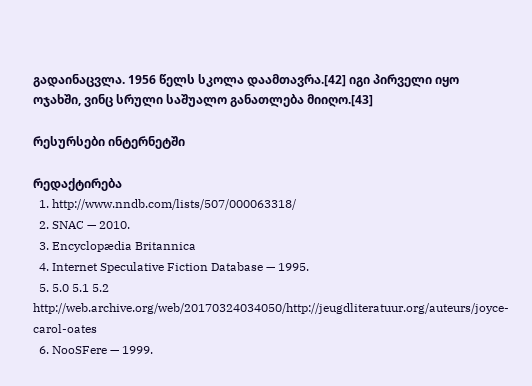გადაინაცვლა. 1956 წელს სკოლა დაამთავრა.[42] იგი პირველი იყო ოჯახში, ვინც სრული საშუალო განათლება მიიღო.[43]

რესურსები ინტერნეტში

რედაქტირება
  1. http://www.nndb.com/lists/507/000063318/
  2. SNAC — 2010.
  3. Encyclopædia Britannica
  4. Internet Speculative Fiction Database — 1995.
  5. 5.0 5.1 5.2 http://web.archive.org/web/20170324034050/http://jeugdliteratuur.org/auteurs/joyce-carol-oates
  6. NooSFere — 1999.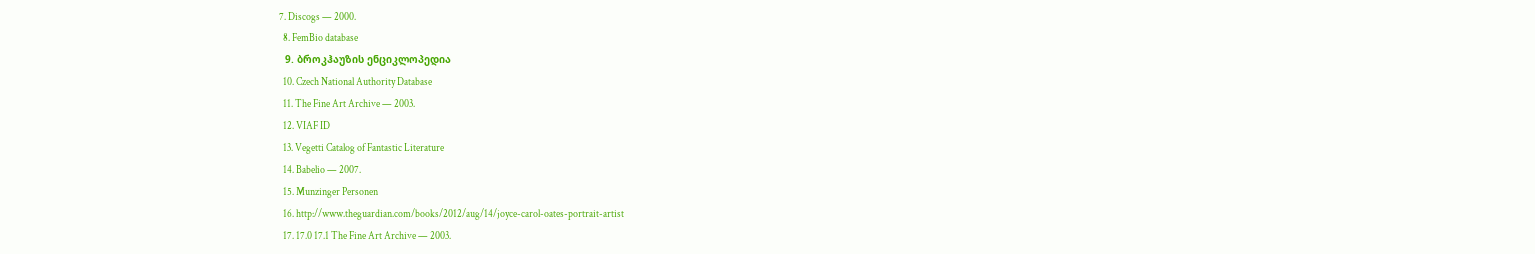7. Discogs — 2000.
  8. FemBio database
  9. ბროკჰაუზის ენციკლოპედია
  10. Czech National Authority Database
  11. The Fine Art Archive — 2003.
  12. VIAF ID
  13. Vegetti Catalog of Fantastic Literature
  14. Babelio — 2007.
  15. Munzinger Personen
  16. http://www.theguardian.com/books/2012/aug/14/joyce-carol-oates-portrait-artist
  17. 17.0 17.1 The Fine Art Archive — 2003.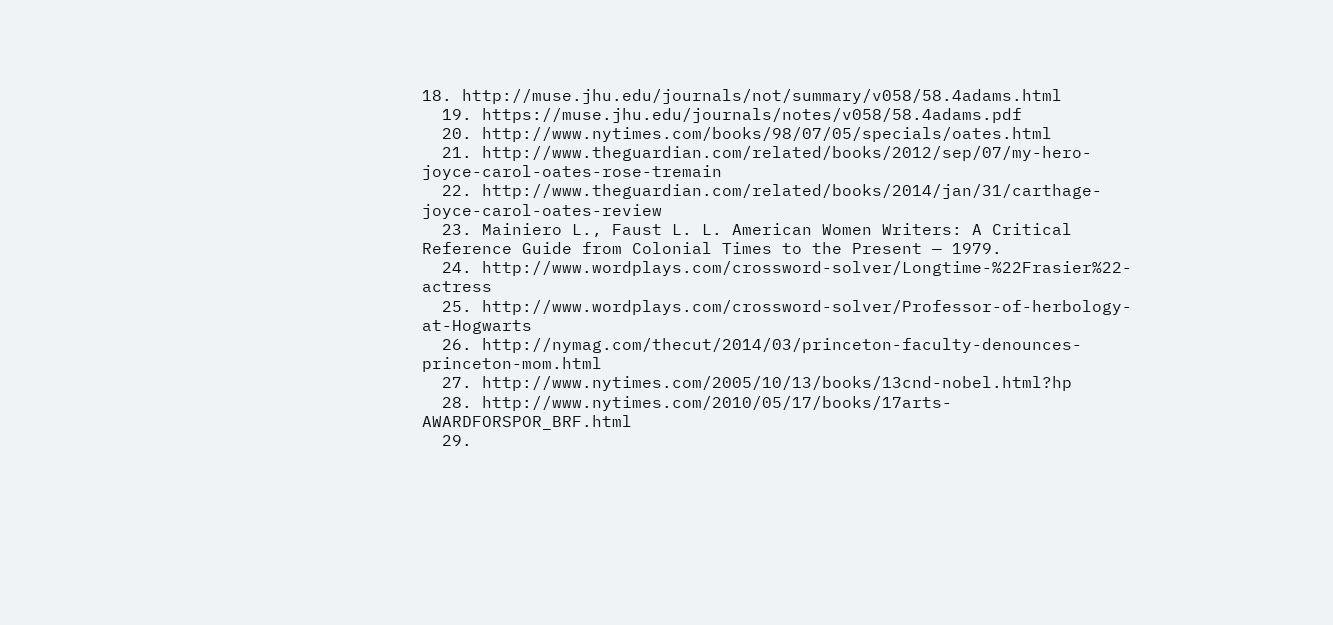18. http://muse.jhu.edu/journals/not/summary/v058/58.4adams.html
  19. https://muse.jhu.edu/journals/notes/v058/58.4adams.pdf
  20. http://www.nytimes.com/books/98/07/05/specials/oates.html
  21. http://www.theguardian.com/related/books/2012/sep/07/my-hero-joyce-carol-oates-rose-tremain
  22. http://www.theguardian.com/related/books/2014/jan/31/carthage-joyce-carol-oates-review
  23. Mainiero L., Faust L. L. American Women Writers: A Critical Reference Guide from Colonial Times to the Present — 1979.
  24. http://www.wordplays.com/crossword-solver/Longtime-%22Frasier%22-actress
  25. http://www.wordplays.com/crossword-solver/Professor-of-herbology-at-Hogwarts
  26. http://nymag.com/thecut/2014/03/princeton-faculty-denounces-princeton-mom.html
  27. http://www.nytimes.com/2005/10/13/books/13cnd-nobel.html?hp
  28. http://www.nytimes.com/2010/05/17/books/17arts-AWARDFORSPOR_BRF.html
  29.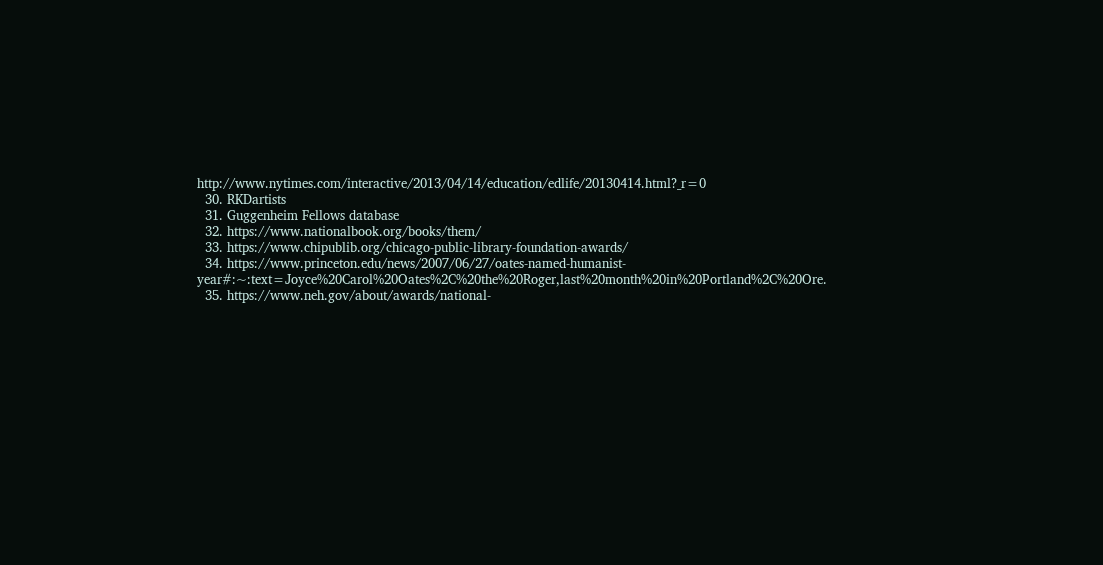http://www.nytimes.com/interactive/2013/04/14/education/edlife/20130414.html?_r=0
  30. RKDartists
  31. Guggenheim Fellows database
  32. https://www.nationalbook.org/books/them/
  33. https://www.chipublib.org/chicago-public-library-foundation-awards/
  34. https://www.princeton.edu/news/2007/06/27/oates-named-humanist-year#:~:text=Joyce%20Carol%20Oates%2C%20the%20Roger,last%20month%20in%20Portland%2C%20Ore.
  35. https://www.neh.gov/about/awards/national-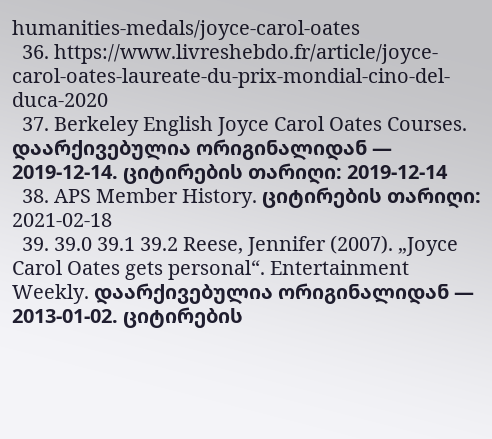humanities-medals/joyce-carol-oates
  36. https://www.livreshebdo.fr/article/joyce-carol-oates-laureate-du-prix-mondial-cino-del-duca-2020
  37. Berkeley English Joyce Carol Oates Courses. დაარქივებულია ორიგინალიდან — 2019-12-14. ციტირების თარიღი: 2019-12-14
  38. APS Member History. ციტირების თარიღი: 2021-02-18
  39. 39.0 39.1 39.2 Reese, Jennifer (2007). „Joyce Carol Oates gets personal“. Entertainment Weekly. დაარქივებულია ორიგინალიდან — 2013-01-02. ციტირების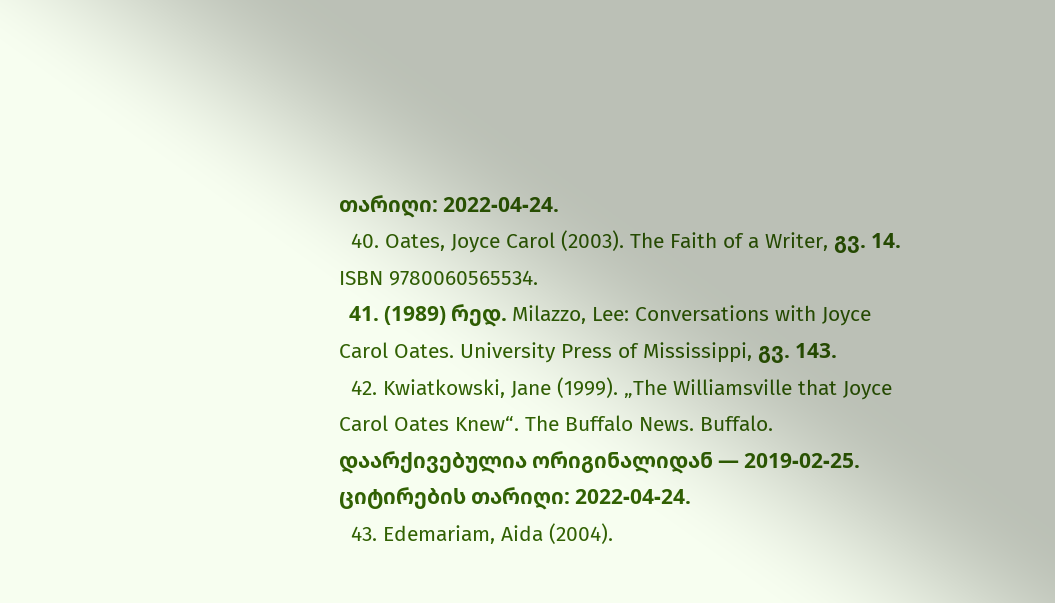თარიღი: 2022-04-24.
  40. Oates, Joyce Carol (2003). The Faith of a Writer, გვ. 14. ISBN 9780060565534.
  41. (1989) რედ. Milazzo, Lee: Conversations with Joyce Carol Oates. University Press of Mississippi, გვ. 143.
  42. Kwiatkowski, Jane (1999). „The Williamsville that Joyce Carol Oates Knew“. The Buffalo News. Buffalo. დაარქივებულია ორიგინალიდან — 2019-02-25. ციტირების თარიღი: 2022-04-24.
  43. Edemariam, Aida (2004).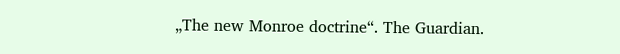„The new Monroe doctrine“. The Guardian.